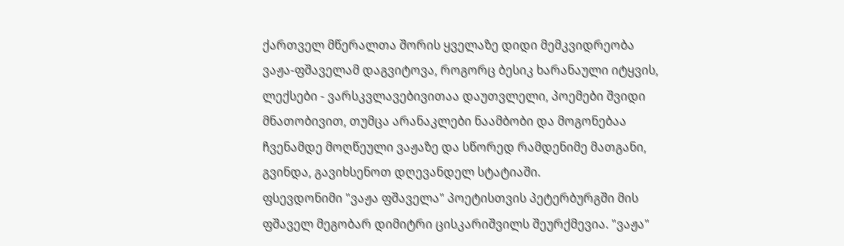ქართველ მწერალთა შორის ყველაზე დიდი მემკვიდრეობა ვაჟა-ფშაველამ დაგვიტოვა, როგორც ბესიკ ხარანაული იტყვის, ლექსები - ვარსკვლავებივითაა დაუთვლელი, პოემები შვიდი მნათობივით, თუმცა არანაკლები ნაამბობი და მოგონებაა ჩვენამდე მოღწეული ვაჟაზე და სწორედ რამდენიმე მათგანი, გვინდა, გავიხსენოთ დღევანდელ სტატიაში.
ფსევდონიმი "ვაჟა ფშაველა" პოეტისთვის პეტერბურგში მის ფშაველ მეგობარ დიმიტრი ცისკარიშვილს შეურქმევია. "ვაჟა"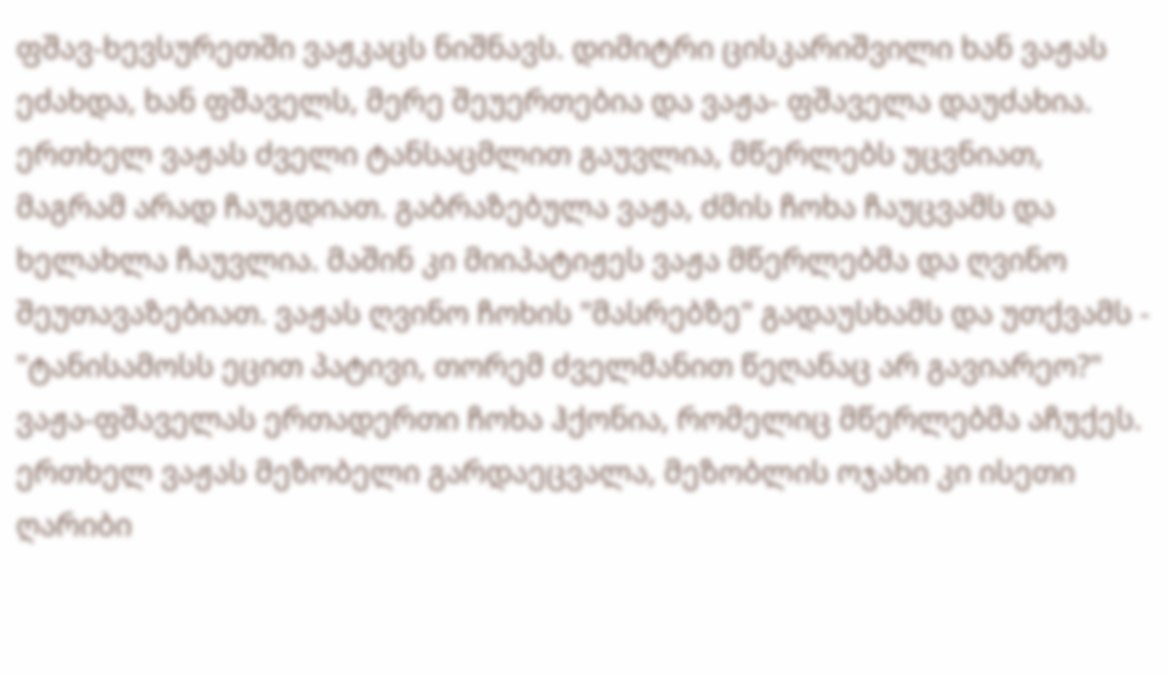ფშავ-ხევსურეთში ვაჟკაცს ნიშნავს. დიმიტრი ცისკარიშვილი ხან ვაჟას ეძახდა, ხან ფშაველს, მერე შეუერთებია და ვაჟა- ფშაველა დაუძახია.
ერთხელ ვაჟას ძველი ტანსაცმლით გაუვლია, მწერლებს უცვნიათ, მაგრამ არად ჩაუგდიათ. გაბრაზებულა ვაჟა, ძმის ჩოხა ჩაუცვამს და ხელახლა ჩაუვლია. მაშინ კი მიიპატიჟეს ვაჟა მწერლებმა და ღვინო შეუთავაზებიათ. ვაჟას ღვინო ჩოხის "მასრებზე" გადაუსხამს და უთქვამს - "ტანისამოსს ეცით პატივი, თორემ ძველმანით წეღანაც არ გავიარეო?"
ვაჟა-ფშაველას ერთადერთი ჩოხა ჰქონია, რომელიც მწერლებმა აჩუქეს. ერთხელ ვაჟას მეზობელი გარდაეცვალა, მეზობლის ოჯახი კი ისეთი ღარიბი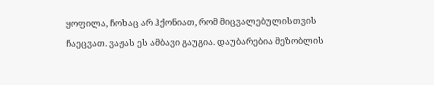ყოფილა, ჩოხაც არ ჰქონიათ, რომ მიცვალებულისთვის ჩაეცვათ. ვაჟას ეს ამბავი გაუგია. დაუბარებია მეზობლის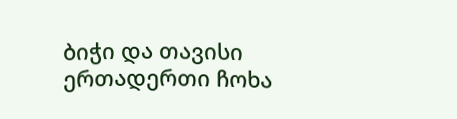ბიჭი და თავისი ერთადერთი ჩოხა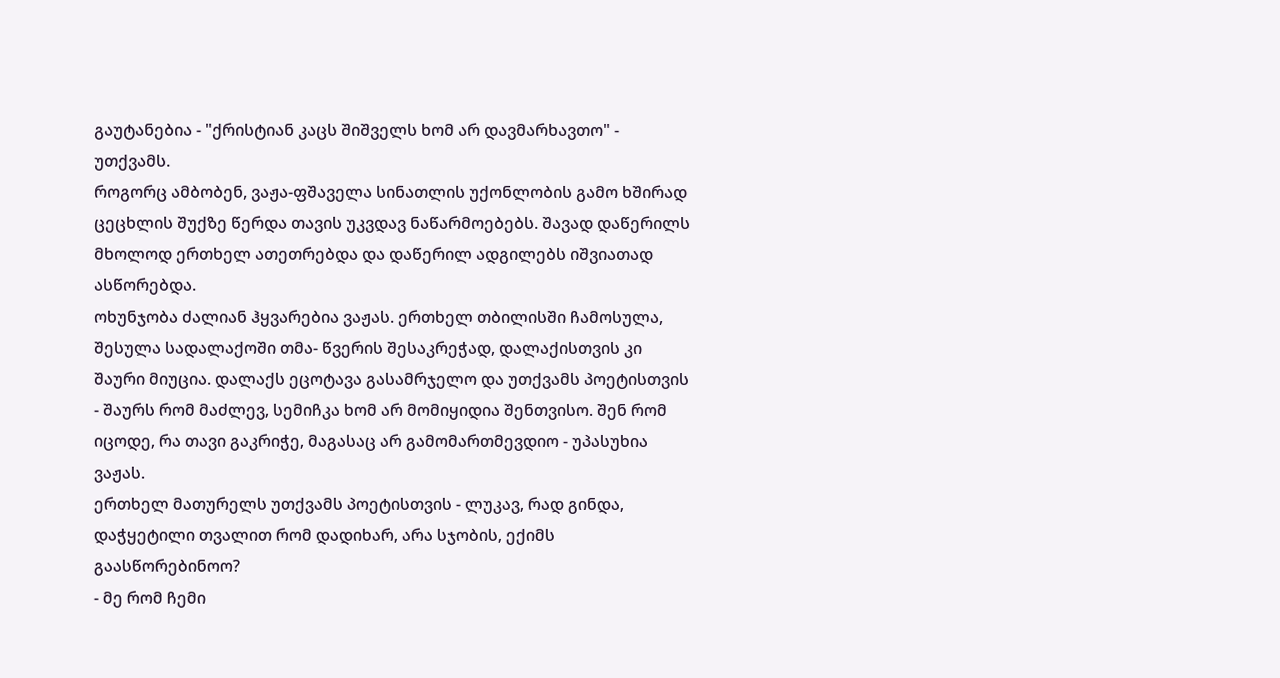გაუტანებია - "ქრისტიან კაცს შიშველს ხომ არ დავმარხავთო" - უთქვამს.
როგორც ამბობენ, ვაჟა-ფშაველა სინათლის უქონლობის გამო ხშირად ცეცხლის შუქზე წერდა თავის უკვდავ ნაწარმოებებს. შავად დაწერილს მხოლოდ ერთხელ ათეთრებდა და დაწერილ ადგილებს იშვიათად ასწორებდა.
ოხუნჯობა ძალიან ჰყვარებია ვაჟას. ერთხელ თბილისში ჩამოსულა, შესულა სადალაქოში თმა- წვერის შესაკრეჭად, დალაქისთვის კი შაური მიუცია. დალაქს ეცოტავა გასამრჯელო და უთქვამს პოეტისთვის - შაურს რომ მაძლევ, სემიჩკა ხომ არ მომიყიდია შენთვისო. შენ რომ იცოდე, რა თავი გაკრიჭე, მაგასაც არ გამომართმევდიო - უპასუხია ვაჟას.
ერთხელ მათურელს უთქვამს პოეტისთვის - ლუკავ, რად გინდა, დაჭყეტილი თვალით რომ დადიხარ, არა სჯობის, ექიმს გაასწორებინოო?
- მე რომ ჩემი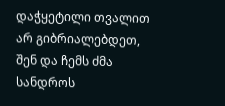დაჭყეტილი თვალით არ გიბრიალებდეთ, შენ და ჩემს ძმა სანდროს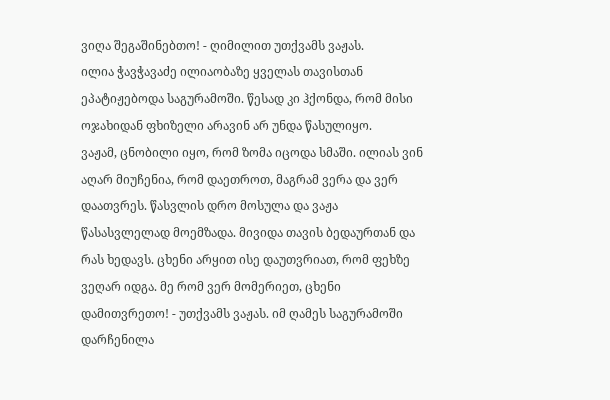ვიღა შეგაშინებთო! - ღიმილით უთქვამს ვაჟას.
ილია ჭავჭავაძე ილიაობაზე ყველას თავისთან ეპატიჟებოდა საგურამოში. წესად კი ჰქონდა, რომ მისი ოჯახიდან ფხიზელი არავინ არ უნდა წასულიყო.
ვაჟამ, ცნობილი იყო, რომ ზომა იცოდა სმაში. ილიას ვინ აღარ მიუჩენია, რომ დაეთროთ, მაგრამ ვერა და ვერ დაათვრეს. წასვლის დრო მოსულა და ვაჟა წასასვლელად მოემზადა. მივიდა თავის ბედაურთან და რას ხედავს. ცხენი არყით ისე დაუთვრიათ, რომ ფეხზე ვეღარ იდგა. მე რომ ვერ მომერიეთ, ცხენი დამითვრეთო! - უთქვამს ვაჟას. იმ ღამეს საგურამოში დარჩენილა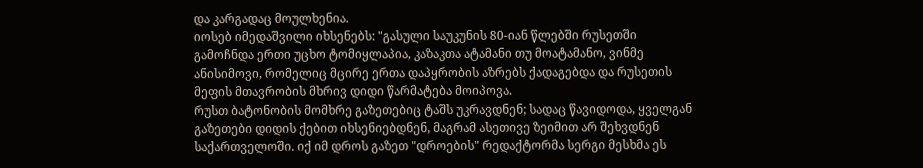და კარგადაც მოულხენია.
იოსებ იმედაშვილი იხსენებს: "გასული საუკუნის 80-იან წლებში რუსეთში გამოჩნდა ერთი უცხო ტომიყლაპია, კაზაკთა ატამანი თუ მოატამანო, ვინმე ანისიმოვი, რომელიც მცირე ერთა დაპყრობის აზრებს ქადაგებდა და რუსეთის მეფის მთავრობის მხრივ დიდი წარმატება მოიპოვა.
რუსთ ბატონობის მომხრე გაზეთებიც ტაშს უკრავდნენ; სადაც წავიდოდა, ყველგან გაზეთები დიდის ქებით იხსენიებდნენ, მაგრამ ასეთივე ზეიმით არ შეხვდნენ საქართველოში. იქ იმ დროს გაზეთ "დროების" რედაქტორმა სერგი მესხმა ეს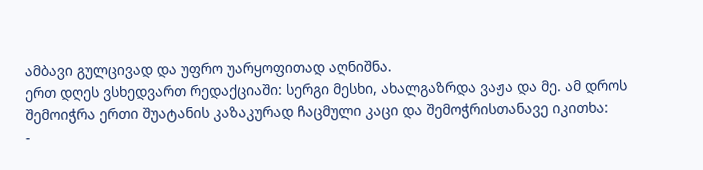ამბავი გულცივად და უფრო უარყოფითად აღნიშნა.
ერთ დღეს ვსხედვართ რედაქციაში: სერგი მესხი, ახალგაზრდა ვაჟა და მე. ამ დროს შემოიჭრა ერთი შუატანის კაზაკურად ჩაცმული კაცი და შემოჭრისთანავე იკითხა:
-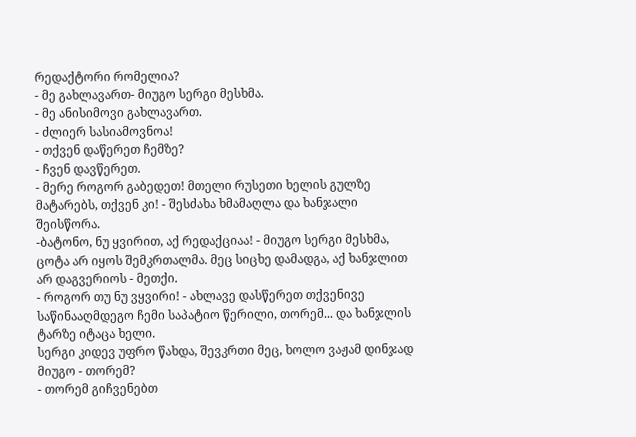რედაქტორი რომელია?
- მე გახლავართ- მიუგო სერგი მესხმა.
- მე ანისიმოვი გახლავართ.
- ძლიერ სასიამოვნოა!
- თქვენ დაწერეთ ჩემზე?
- ჩვენ დავწერეთ.
- მერე როგორ გაბედეთ! მთელი რუსეთი ხელის გულზე მატარებს, თქვენ კი! - შესძახა ხმამაღლა და ხანჯალი შეისწორა.
-ბატონო, ნუ ყვირით, აქ რედაქციაა! - მიუგო სერგი მესხმა, ცოტა არ იყოს შემკრთალმა. მეც სიცხე დამადგა, აქ ხანჯლით არ დაგვერიოს - მეთქი.
- როგორ თუ ნუ ვყვირი! - ახლავე დასწერეთ თქვენივე საწინააღმდეგო ჩემი საპატიო წერილი, თორემ... და ხანჯლის ტარზე იტაცა ხელი.
სერგი კიდევ უფრო წახდა, შევკრთი მეც, ხოლო ვაჟამ დინჯად მიუგო - თორემ?
- თორემ გიჩვენებთ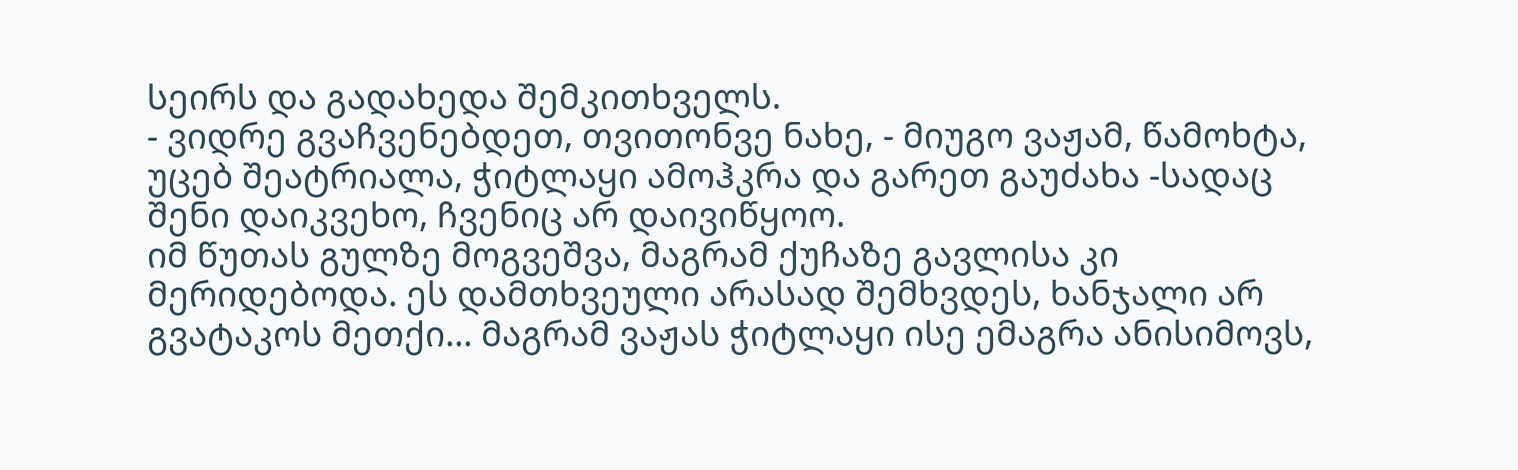სეირს და გადახედა შემკითხველს.
- ვიდრე გვაჩვენებდეთ, თვითონვე ნახე, - მიუგო ვაჟამ, წამოხტა, უცებ შეატრიალა, ჭიტლაყი ამოჰკრა და გარეთ გაუძახა -სადაც შენი დაიკვეხო, ჩვენიც არ დაივიწყოო.
იმ წუთას გულზე მოგვეშვა, მაგრამ ქუჩაზე გავლისა კი მერიდებოდა. ეს დამთხვეული არასად შემხვდეს, ხანჯალი არ გვატაკოს მეთქი... მაგრამ ვაჟას ჭიტლაყი ისე ემაგრა ანისიმოვს,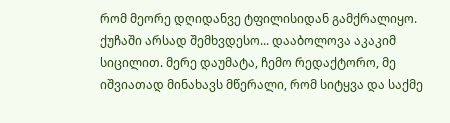რომ მეორე დღიდანვე ტფილისიდან გამქრალიყო.
ქუჩაში არსად შემხვდესო... დააბოლოვა აკაკიმ სიცილით. მერე დაუმატა, ჩემო რედაქტორო, მე იშვიათად მინახავს მწერალი, რომ სიტყვა და საქმე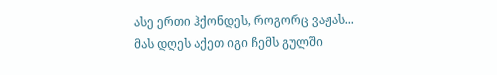ასე ერთი ჰქონდეს, როგორც ვაჟას... მას დღეს აქეთ იგი ჩემს გულში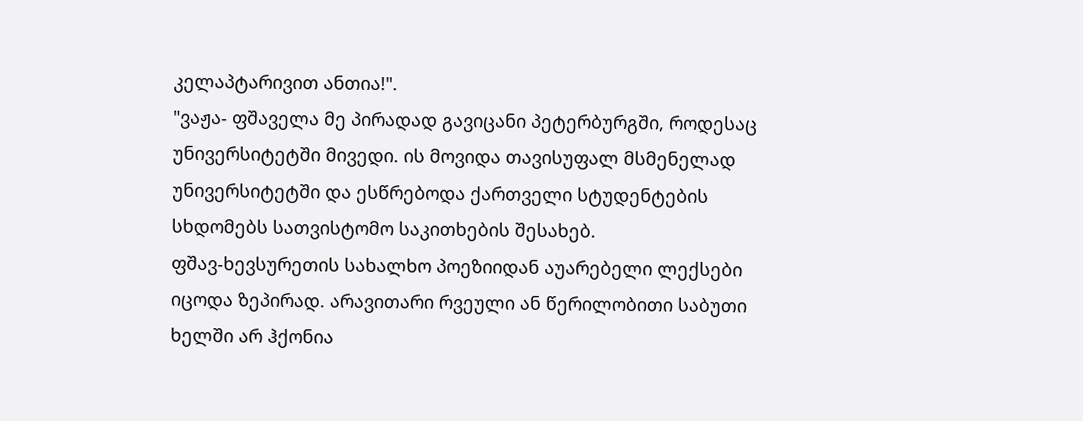კელაპტარივით ანთია!".
"ვაჟა- ფშაველა მე პირადად გავიცანი პეტერბურგში, როდესაც უნივერსიტეტში მივედი. ის მოვიდა თავისუფალ მსმენელად უნივერსიტეტში და ესწრებოდა ქართველი სტუდენტების სხდომებს სათვისტომო საკითხების შესახებ.
ფშავ-ხევსურეთის სახალხო პოეზიიდან აუარებელი ლექსები იცოდა ზეპირად. არავითარი რვეული ან წერილობითი საბუთი ხელში არ ჰქონია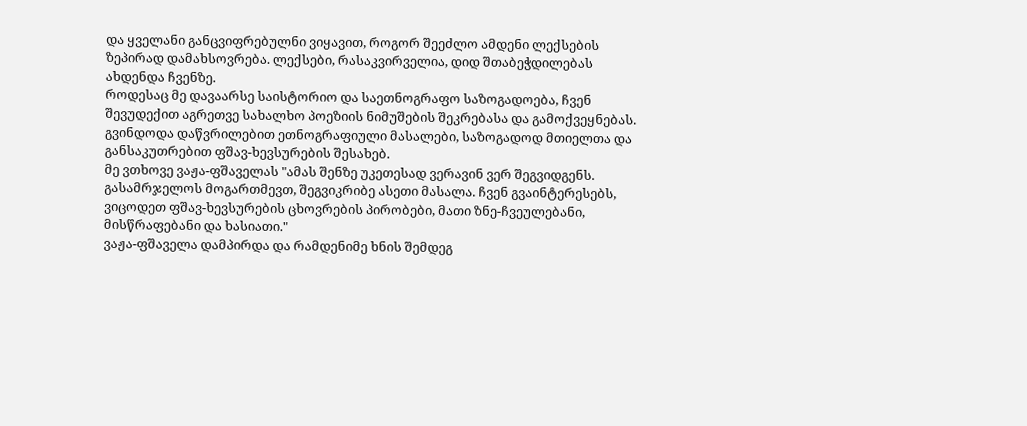და ყველანი განცვიფრებულნი ვიყავით, როგორ შეეძლო ამდენი ლექსების ზეპირად დამახსოვრება. ლექსები, რასაკვირველია, დიდ შთაბეჭდილებას ახდენდა ჩვენზე.
როდესაც მე დავაარსე საისტორიო და საეთნოგრაფო საზოგადოება, ჩვენ შევუდექით აგრეთვე სახალხო პოეზიის ნიმუშების შეკრებასა და გამოქვეყნებას. გვინდოდა დაწვრილებით ეთნოგრაფიული მასალები, საზოგადოდ მთიელთა და განსაკუთრებით ფშავ-ხევსურების შესახებ.
მე ვთხოვე ვაჟა-ფშაველას "ამას შენზე უკეთესად ვერავინ ვერ შეგვიდგენს. გასამრჯელოს მოგართმევთ, შეგვიკრიბე ასეთი მასალა. ჩვენ გვაინტერესებს, ვიცოდეთ ფშავ-ხევსურების ცხოვრების პირობები, მათი ზნე-ჩვეულებანი, მისწრაფებანი და ხასიათი."
ვაჟა-ფშაველა დამპირდა და რამდენიმე ხნის შემდეგ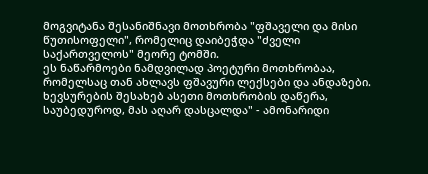მოგვიტანა შესანიშნავი მოთხრობა "ფშაველი და მისი წუთისოფელი", რომელიც დაიბეჭდა "ძველი საქართველოს" მეორე ტომში.
ეს ნაწარმოები ნამდვილად პოეტური მოთხრობაა, რომელსაც თან ახლავს ფშავური ლექსები და ანდაზები. ხევსურების შესახებ ასეთი მოთხრობის დაწერა, საუბედუროდ, მას აღარ დასცალდა" - ამონარიდი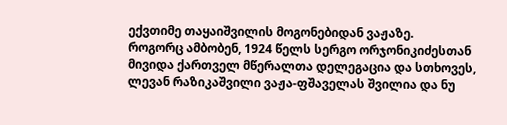ექვთიმე თაყაიშვილის მოგონებიდან ვაჟაზე.
როგორც ამბობენ, 1924 წელს სერგო ორჯონიკიძესთან მივიდა ქართველ მწერალთა დელეგაცია და სთხოვეს, ლევან რაზიკაშვილი ვაჟა-ფშაველას შვილია და ნუ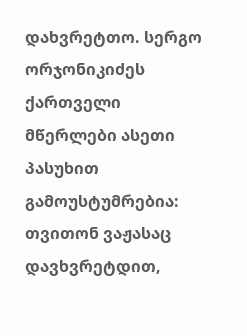დახვრეტთო. სერგო ორჯონიკიძეს ქართველი მწერლები ასეთი პასუხით გამოუსტუმრებია: თვითონ ვაჟასაც დავხვრეტდით,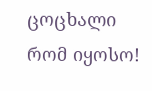ცოცხალი რომ იყოსო!